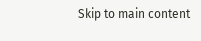Skip to main content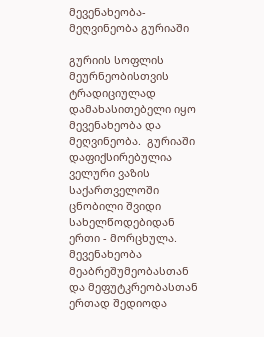მევენახეობა-მეღვინეობა გურიაში

გურიის სოფლის მეურნეობისთვის ტრადიციულად დამახასითებელი იყო მევენახეობა და მეღვინეობა.  გურიაში დაფიქსირებულია ველური ვაზის საქართველოში ცნობილი შვიდი სახელწოდებიდან ერთი - მორცხულა. მევენახეობა მეაბრეშუმეობასთან და მეფუტკრეობასთან ერთად შედიოდა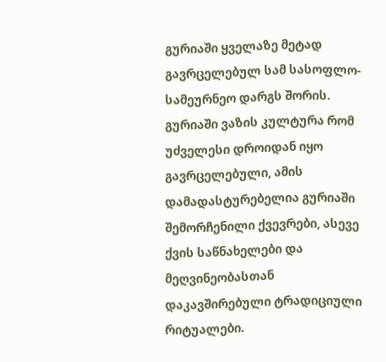გურიაში ყველაზე მეტად გავრცელებულ სამ სასოფლო-სამეურნეო დარგს შორის. გურიაში ვაზის კულტურა რომ უძველესი დროიდან იყო გავრცელებული, ამის დამადასტურებელია გურიაში შემორჩენილი ქვევრები, ასევე ქვის საწნახელები და მეღვინეობასთან დაკავშირებული ტრადიციული რიტუალები.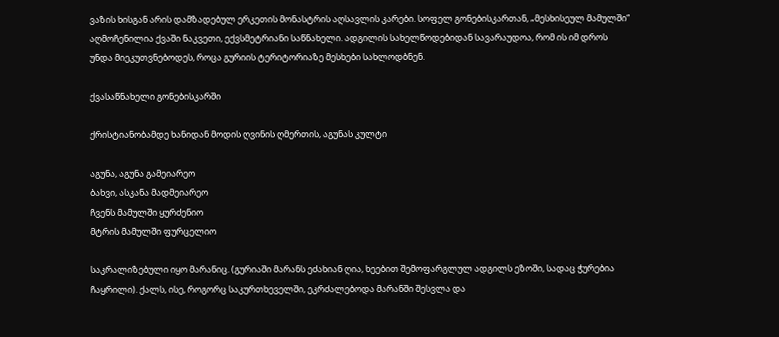ვაზის ხისგან არის დამზადებულ ერკეთის მონასტრის აღსავლის კარები. სოფელ გონებისკართან, „მესხისეულ მამულში“ აღმოჩენილია ქვაში ნაკვეთი, ექვსმეტრიანი საწნახელი. ადგილის სახელწოდებიდან სავარაუდოა, რომ ის იმ დროს უნდა მიეკუთვნებოდეს, როცა გურიის ტერიტორიაზე მესხები სახლოდბნენ.

ქვასაწნახელი გონებისკარში

ქრისტიანობამდე ხანიდან მოდის ღვინის ღმერთის, აგუნას კულტი

აგუნა, აგუნა გამეიარეო
ბახვი, ასკანა მადმეიარეო
ჩვენს მამულში ყურძენიო
მტრის მამულში ფურცელიო

საკრალიზებული იყო მარანიც. (გურიაში მარანს ეძახიან ღია, ხეებით შემოფარგლულ ადგილს ეზოში, სადაც ჭურებია ჩაყრილი). ქალს, ისე, როგორც საკურთხეველში, ეკრძალებოდა მარანში შესვლა და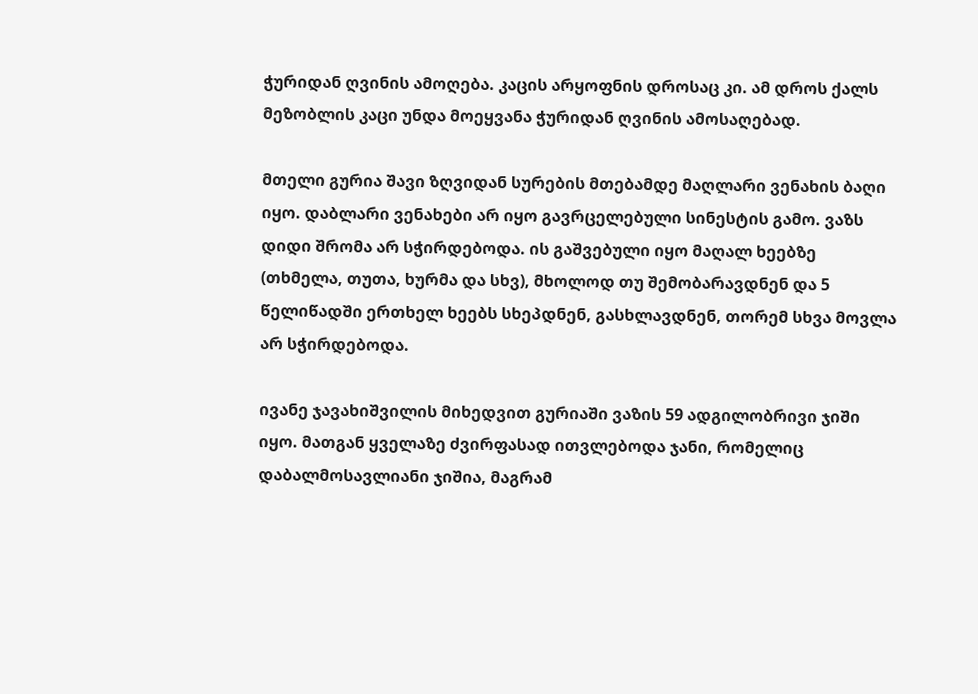ჭურიდან ღვინის ამოღება. კაცის არყოფნის დროსაც კი. ამ დროს ქალს მეზობლის კაცი უნდა მოეყვანა ჭურიდან ღვინის ამოსაღებად.

მთელი გურია შავი ზღვიდან სურების მთებამდე მაღლარი ვენახის ბაღი იყო. დაბლარი ვენახები არ იყო გავრცელებული სინესტის გამო. ვაზს დიდი შრომა არ სჭირდებოდა. ის გაშვებული იყო მაღალ ხეებზე (თხმელა, თუთა, ხურმა და სხვ), მხოლოდ თუ შემობარავდნენ და 5 წელიწადში ერთხელ ხეებს სხეპდნენ, გასხლავდნენ, თორემ სხვა მოვლა არ სჭირდებოდა.

ივანე ჯავახიშვილის მიხედვით გურიაში ვაზის 59 ადგილობრივი ჯიში იყო. მათგან ყველაზე ძვირფასად ითვლებოდა ჯანი, რომელიც დაბალმოსავლიანი ჯიშია, მაგრამ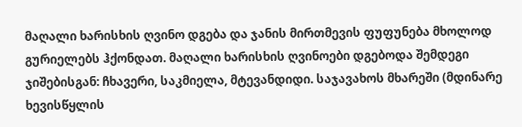მაღალი ხარისხის ღვინო დგება და ჯანის მირთმევის ფუფუნება მხოლოდ გურიელებს ჰქონდათ. მაღალი ხარისხის ღვინოები დგებოდა შემდეგი ჯიშებისგან: ჩხავერი, საკმიელა, მტევანდიდი. საჯავახოს მხარეში (მდინარე ხევისწყლის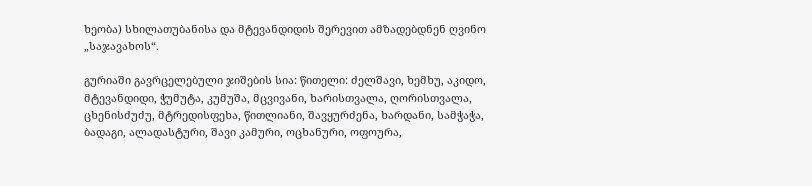ხეობა) სხილათუბანისა და მტევანდიდის შერევით ამზადებდნენ ღვინო „საჯავახოს“.

გურიაში გავრცელებული ჯიშების სია: წითელი: ძელშავი, ხემხუ, აკიდო, მტევანდიდი, ჭუმუტა, კუმუშა, მცვივანი, ხარისთვალა, ღორისთვალა, ცხენისძუძუ, მტრედისფეხა, წითლიანი, შავყურძენა, ხარდანი, სამჭაჭა, ბადაგი, ალადასტური, შავი კამური, ოცხანური, ოფოურა,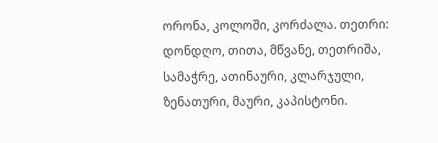ორონა, კოლოში, კორძალა. თეთრი: დონდღო, თითა, მწვანე, თეთრიშა, სამაჭრე, ათინაური, კლარჯული, ზენათური, მაური, კაპისტონი.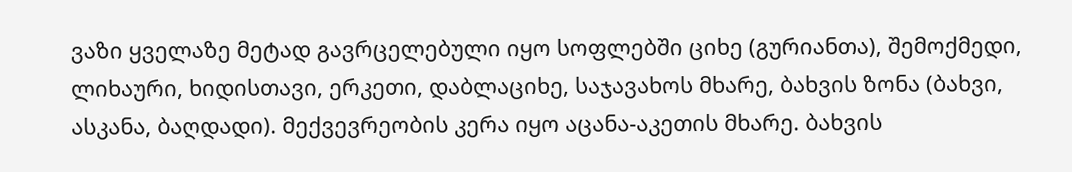ვაზი ყველაზე მეტად გავრცელებული იყო სოფლებში ციხე (გურიანთა), შემოქმედი, ლიხაური, ხიდისთავი, ერკეთი, დაბლაციხე, საჯავახოს მხარე, ბახვის ზონა (ბახვი, ასკანა, ბაღდადი). მექვევრეობის კერა იყო აცანა-აკეთის მხარე. ბახვის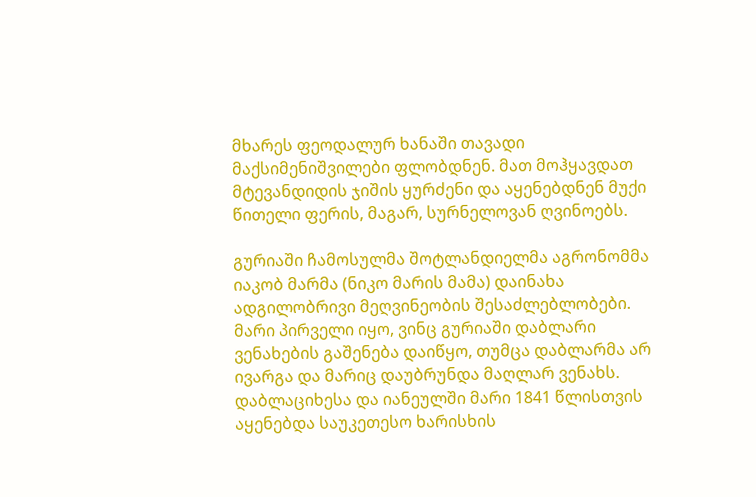მხარეს ფეოდალურ ხანაში თავადი მაქსიმენიშვილები ფლობდნენ. მათ მოჰყავდათ მტევანდიდის ჯიშის ყურძენი და აყენებდნენ მუქი წითელი ფერის, მაგარ, სურნელოვან ღვინოებს.

გურიაში ჩამოსულმა შოტლანდიელმა აგრონომმა იაკობ მარმა (ნიკო მარის მამა) დაინახა ადგილობრივი მეღვინეობის შესაძლებლობები. მარი პირველი იყო, ვინც გურიაში დაბლარი ვენახების გაშენება დაიწყო, თუმცა დაბლარმა არ ივარგა და მარიც დაუბრუნდა მაღლარ ვენახს. დაბლაციხესა და იანეულში მარი 1841 წლისთვის აყენებდა საუკეთესო ხარისხის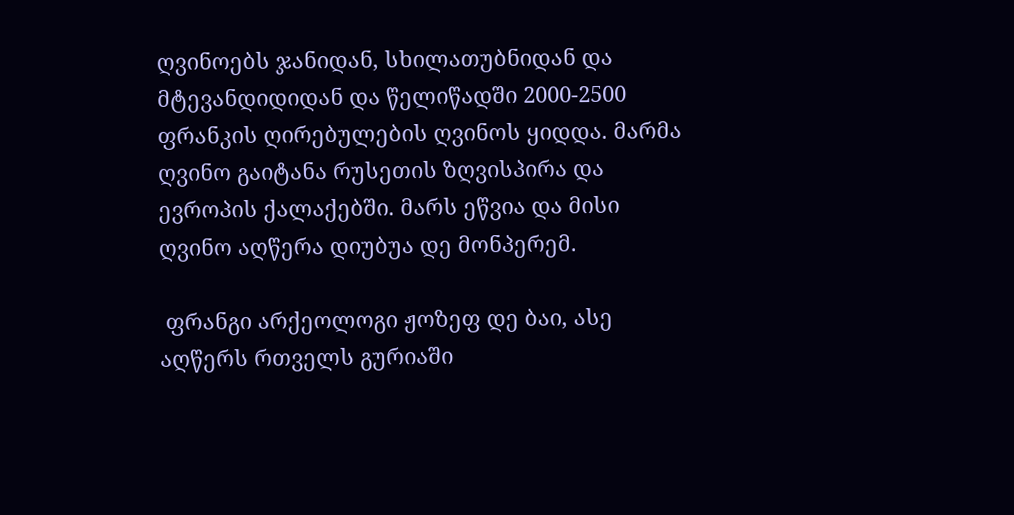ღვინოებს ჯანიდან, სხილათუბნიდან და მტევანდიდიდან და წელიწადში 2000-2500 ფრანკის ღირებულების ღვინოს ყიდდა. მარმა ღვინო გაიტანა რუსეთის ზღვისპირა და ევროპის ქალაქებში. მარს ეწვია და მისი ღვინო აღწერა დიუბუა დე მონპერემ.

 ფრანგი არქეოლოგი ჟოზეფ დე ბაი, ასე აღწერს რთველს გურიაში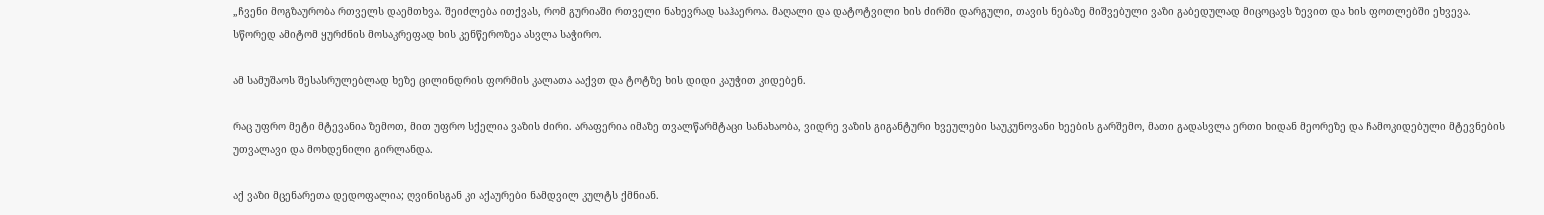„ჩვენი მოგზაურობა რთველს დაემთხვა. შეიძლება ითქვას, რომ გურიაში რთველი ნახევრად საჰაეროა. მაღალი და დატოტვილი ხის ძირში დარგული, თავის ნებაზე მიშვებული ვაზი გაბედულად მიცოცავს ზევით და ხის ფოთლებში ეხვევა. სწორედ ამიტომ ყურძნის მოსაკრეფად ხის კენწეროზეა ასვლა საჭირო.

ამ სამუშაოს შესასრულებლად ხეზე ცილინდრის ფორმის კალათა ააქვთ და ტოტზე ხის დიდი კაუჭით კიდებენ.

რაც უფრო მეტი მტევანია ზემოთ, მით უფრო სქელია ვაზის ძირი. არაფერია იმაზე თვალწარმტაცი სანახაობა, ვიდრე ვაზის გიგანტური ხვეულები საუკუნოვანი ხეების გარშემო, მათი გადასვლა ერთი ხიდან მეორეზე და ჩამოკიდებული მტევნების უთვალავი და მოხდენილი გირლანდა.

აქ ვაზი მცენარეთა დედოფალია; ღვინისგან კი აქაურები ნამდვილ კულტს ქმნიან.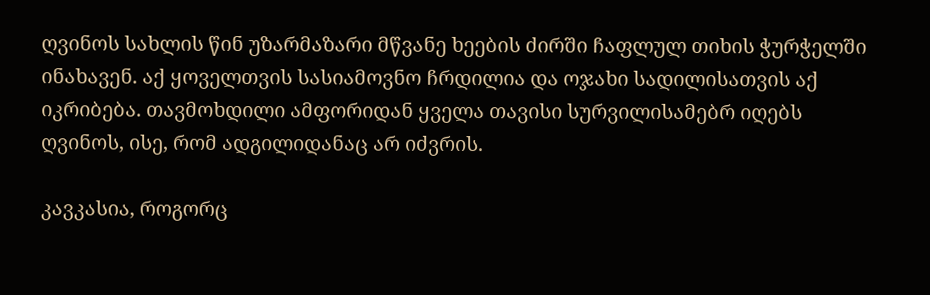ღვინოს სახლის წინ უზარმაზარი მწვანე ხეების ძირში ჩაფლულ თიხის ჭურჭელში ინახავენ. აქ ყოველთვის სასიამოვნო ჩრდილია და ოჯახი სადილისათვის აქ იკრიბება. თავმოხდილი ამფორიდან ყველა თავისი სურვილისამებრ იღებს ღვინოს, ისე, რომ ადგილიდანაც არ იძვრის.

კავკასია, როგორც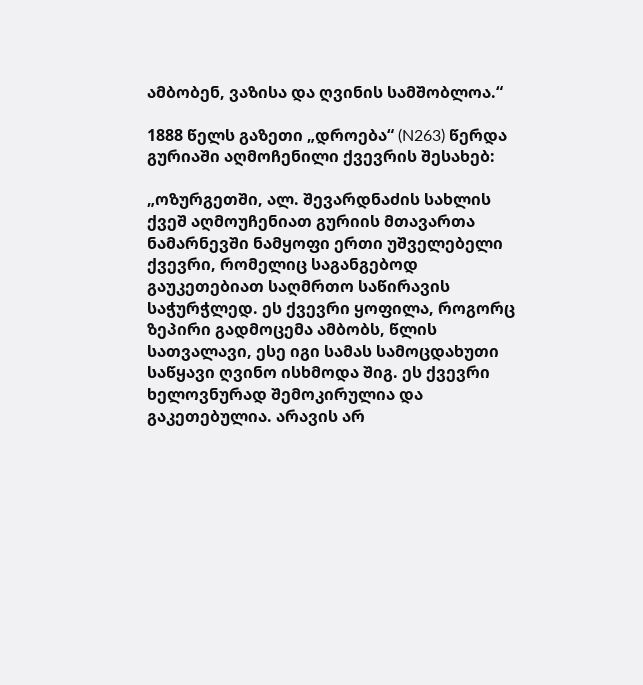ამბობენ, ვაზისა და ღვინის სამშობლოა.“

1888 წელს გაზეთი „დროება“ (N263) წერდა გურიაში აღმოჩენილი ქვევრის შესახებ:

„ოზურგეთში, ალ. შევარდნაძის სახლის ქვეშ აღმოუჩენიათ გურიის მთავართა ნამარნევში ნამყოფი ერთი უშველებელი ქვევრი, რომელიც საგანგებოდ გაუკეთებიათ საღმრთო საწირავის საჭურჭლედ. ეს ქვევრი ყოფილა, როგორც ზეპირი გადმოცემა ამბობს, წლის სათვალავი, ესე იგი სამას სამოცდახუთი საწყავი ღვინო ისხმოდა შიგ. ეს ქვევრი ხელოვნურად შემოკირულია და გაკეთებულია. არავის არ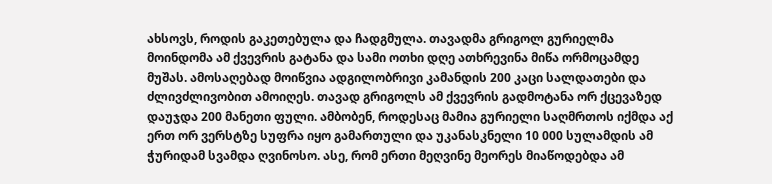ახსოვს, როდის გაკეთებულა და ჩადგმულა. თავადმა გრიგოლ გურიელმა მოინდომა ამ ქვევრის გატანა და სამი ოთხი დღე ათხრევინა მიწა ორმოცამდე მუშას. ამოსაღებად მოიწვია ადგილობრივი კამანდის 200 კაცი სალდათები და ძლივძლივობით ამოიღეს. თავად გრიგოლს ამ ქვევრის გადმოტანა ორ ქცევაზედ დაუჯდა 200 მანეთი ფული. ამბობენ, როდესაც მამია გურიელი საღმრთოს იქმდა აქ ერთ ორ ვერსტზე სუფრა იყო გამართული და უკანასკნელი 10 000 სულამდის ამ ჭურიდამ სვამდა ღვინოსო. ასე, რომ ერთი მეღვინე მეორეს მიაწოდებდა ამ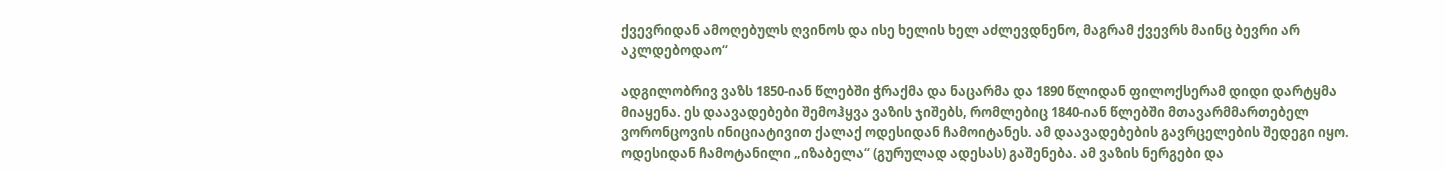ქვევრიდან ამოღებულს ღვინოს და ისე ხელის ხელ აძლევდნენო, მაგრამ ქვევრს მაინც ბევრი არ აკლდებოდაო“

ადგილობრივ ვაზს 1850-იან წლებში ჭრაქმა და ნაცარმა და 1890 წლიდან ფილოქსერამ დიდი დარტყმა მიაყენა. ეს დაავადებები შემოჰყვა ვაზის ჯიშებს, რომლებიც 1840-იან წლებში მთავარმმართებელ ვორონცოვის ინიციატივით ქალაქ ოდესიდან ჩამოიტანეს. ამ დაავადებების გავრცელების შედეგი იყო. ოდესიდან ჩამოტანილი „იზაბელა“ (გურულად ადესას) გაშენება. ამ ვაზის ნერგები და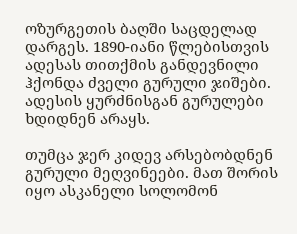ოზურგეთის ბაღში საცდელად დარგეს. 1890-იანი წლებისთვის ადესას თითქმის განდევნილი ჰქონდა ძველი გურული ჯიშები. ადესის ყურძნისგან გურულები ხდიდნენ არაყს.

თუმცა ჯერ კიდევ არსებობდნენ გურული მეღვინეები. მათ შორის იყო ასკანელი სოლომონ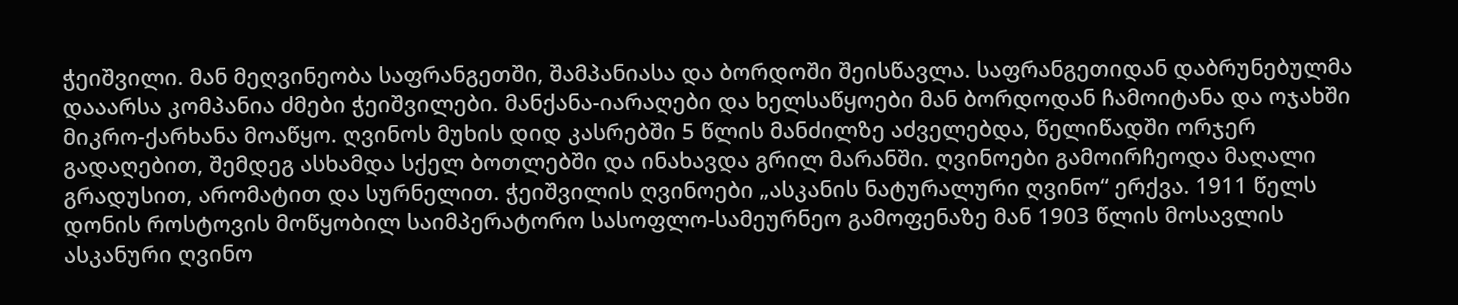ჭეიშვილი. მან მეღვინეობა საფრანგეთში, შამპანიასა და ბორდოში შეისწავლა. საფრანგეთიდან დაბრუნებულმა დააარსა კომპანია ძმები ჭეიშვილები. მანქანა-იარაღები და ხელსაწყოები მან ბორდოდან ჩამოიტანა და ოჯახში მიკრო-ქარხანა მოაწყო. ღვინოს მუხის დიდ კასრებში 5 წლის მანძილზე აძველებდა, წელიწადში ორჯერ გადაღებით, შემდეგ ასხამდა სქელ ბოთლებში და ინახავდა გრილ მარანში. ღვინოები გამოირჩეოდა მაღალი გრადუსით, არომატით და სურნელით. ჭეიშვილის ღვინოები „ასკანის ნატურალური ღვინო“ ერქვა. 1911 წელს დონის როსტოვის მოწყობილ საიმპერატორო სასოფლო-სამეურნეო გამოფენაზე მან 1903 წლის მოსავლის ასკანური ღვინო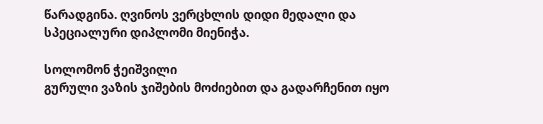წარადგინა. ღვინოს ვერცხლის დიდი მედალი და სპეციალური დიპლომი მიენიჭა.

სოლომონ ჭეიშვილი
გურული ვაზის ჯიშების მოძიებით და გადარჩენით იყო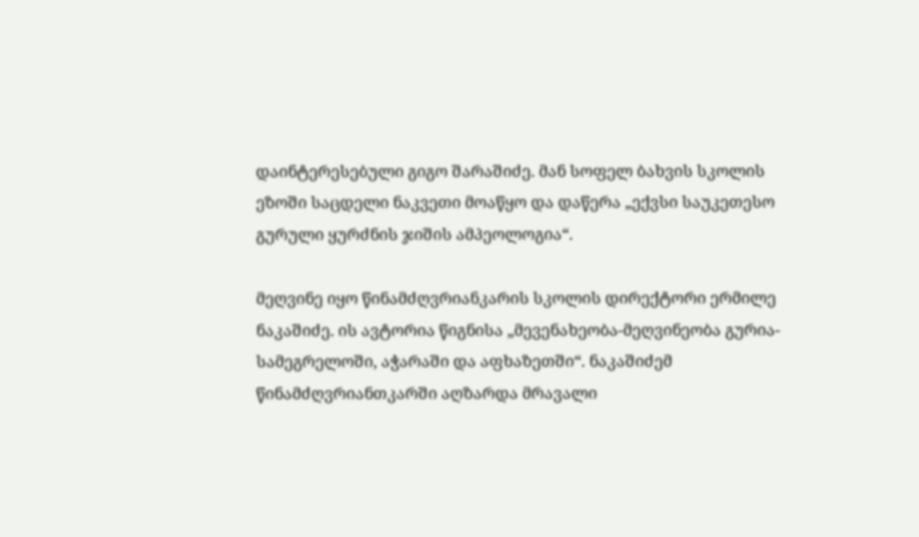დაინტერესებული გიგო შარაშიძე. მან სოფელ ბახვის სკოლის ეზოში საცდელი ნაკვეთი მოაწყო და დაწერა „ექვსი საუკეთესო გურული ყურძნის ჯიშის ამპეოლოგია“.

მეღვინე იყო წინამძღვრიანკარის სკოლის დირექტორი ერმილე ნაკაშიძე. ის ავტორია წიგნისა „მევენახეობა-მეღვინეობა გურია-სამეგრელოში, აჭარაში და აფხაზეთში“. ნაკაშიძემ წინამძღვრიანთკარში აღზარდა მრავალი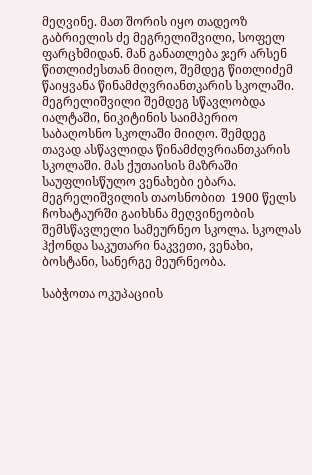მეღვინე. მათ შორის იყო თადეოზ გაბრიელის ძე მეგრელიშვილი, სოფელ ფარცხმიდან. მან განათლება ჯერ არსენ წითლიძესთან მიიღო, შემდეგ წითლიძემ წაიყვანა წინამძღვრიანთკარის სკოლაში. მეგრელიშვილი შემდეგ სწავლობდა იალტაში, ნიკიტინის საიმპერიო საბაღოსნო სკოლაში მიიღო. შემდეგ თავად ასწავლიდა წინამძღვრიანთკარის სკოლაში. მას ქუთაისის მაზრაში საუფლისწულო ვენახები ებარა. მეგრელიშვილის თაოსნობით  1900 წელს ჩოხატაურში გაიხსნა მეღვინეობის შემსწავლელი სამეურნეო სკოლა. სკოლას ჰქონდა საკუთარი ნაკვეთი, ვენახი, ბოსტანი, სანერგე მეურნეობა.

საბჭოთა ოკუპაციის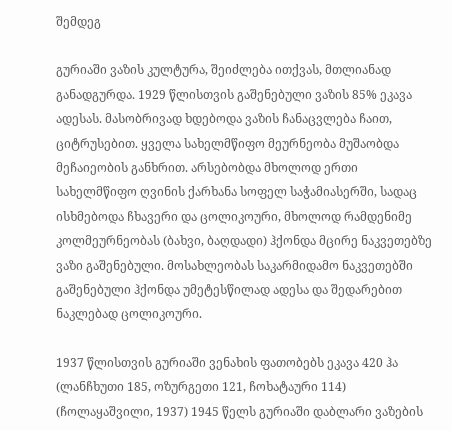შემდეგ

გურიაში ვაზის კულტურა, შეიძლება ითქვას, მთლიანად განადგურდა. 1929 წლისთვის გაშენებული ვაზის 85% ეკავა ადესას. მასობრივად ხდებოდა ვაზის ჩანაცვლება ჩაით, ციტრუსებით. ყველა სახელმწიფო მეურნეობა მუშაობდა მეჩაიეობის განხრით. არსებობდა მხოლოდ ერთი სახელმწიფო ღვინის ქარხანა სოფელ საჭამიასერში, სადაც ისხმებოდა ჩხავერი და ცოლიკოური, მხოლოდ რამდენიმე კოლმეურნეობას (ბახვი, ბაღდადი) ჰქონდა მცირე ნაკვეთებზე ვაზი გაშენებული. მოსახლეობას საკარმიდამო ნაკვეთებში გაშენებული ჰქონდა უმეტესწილად ადესა და შედარებით ნაკლებად ცოლიკოური.

1937 წლისთვის გურიაში ვენახის ფათობებს ეკავა 420 ჰა (ლანჩხუთი 185, ოზურგეთი 121, ჩოხატაური 114) (ჩოლაყაშვილი, 1937) 1945 წელს გურიაში დაბლარი ვაზების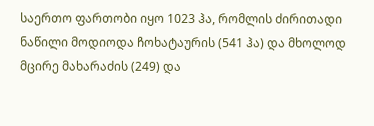საერთო ფართობი იყო 1023 ჰა, რომლის ძირითადი ნაწილი მოდიოდა ჩოხატაურის (541 ჰა) და მხოლოდ მცირე მახარაძის (249) და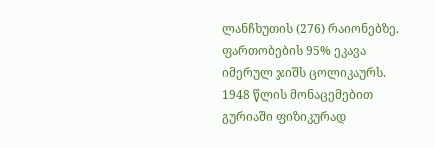ლანჩხუთის (276) რაიონებზე. ფართობების 95% ეკავა იმერულ ჯიშს ცოლიკაურს. 1948 წლის მონაცემებით გურიაში ფიზიკურად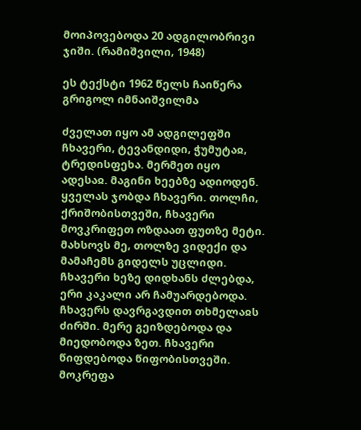მოიპოვებოდა 20 ადგილობრივი ჯიში. (რამიშვილი, 1948)

ეს ტექსტი 1962 წელს ჩაიწერა გრიგოლ იმნაიშვილმა

ძველათ იყო ამ ადგილეფში ჩხავერი, ტევანდიდი, ჭუმუტაჲ, ტრედისფეხა. მერმეთ იყო ადესაჲ. მაგინი ხეებზე ადიოდენ. ყველას ჯობდა ჩხავერი. თოლჩი, ქრიშობისთვეში, ჩხავერი მოვკრიფეთ ოზდაათ ფუთზე მეტი. მახსოვს მე, თოლზე ვიდექი და მამაჩემს გიდელს უცლიდი. ჩხავერი ხეზე დიდხანს ძლებდა, ერი კაკალი არ ჩამუარდებოდა. ჩხავერს დავრგავდით თხმელაჲს ძირში. მერე გეიზდებოდა და მიედობოდა ზეთ. ჩხავერი წიფდებოდა წიფობისთვეში. მოკრეფა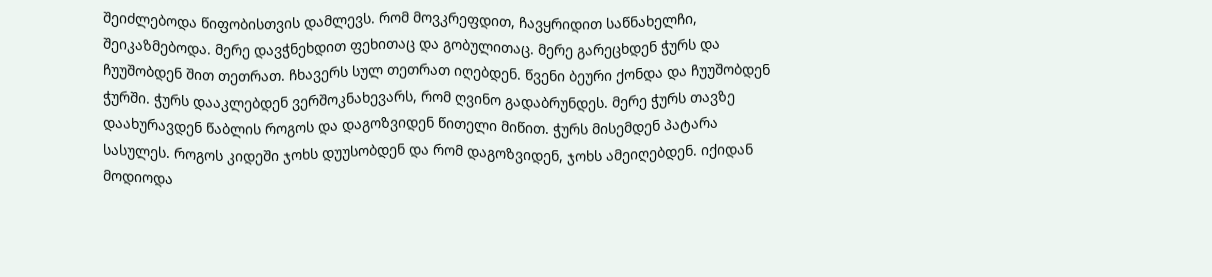შეიძლებოდა წიფობისთვის დამლევს. რომ მოვკრეფდით, ჩავყრიდით საწნახელჩი, შეიკაზმებოდა. მერე დავჭნეხდით ფეხითაც და გობულითაც. მერე გარეცხდენ ჭურს და ჩუუშობდენ შით თეთრათ. ჩხავერს სულ თეთრათ იღებდენ. წვენი ბეური ქონდა და ჩუუშობდენ ჭურში. ჭურს დააკლებდენ ვერშოკნახევარს, რომ ღვინო გადაბრუნდეს. მერე ჭურს თავზე დაახურავდენ წაბლის როგოს და დაგოზვიდენ წითელი მიწით. ჭურს მისემდენ პატარა სასულეს. როგოს კიდეში ჯოხს დუუსობდენ და რომ დაგოზვიდენ, ჯოხს ამეიღებდენ. იქიდან მოდიოდა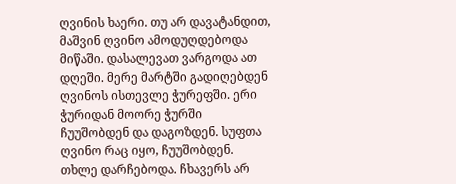ღვინის ხაერი. თუ არ დავატანდით, მაშვინ ღვინო ამოდუღდებოდა მიწაში. დასალევათ ვარგოდა ათ დღეში. მერე მარტში გადიღებდენ ღვინოს ისთევლე ჭურეფში. ერი ჭურიდან მოორე ჭურში ჩუუშობდენ და დაგოზდენ. სუფთა ღვინო რაც იყო, ჩუუშობდენ. თხლე დარჩებოდა. ჩხავერს არ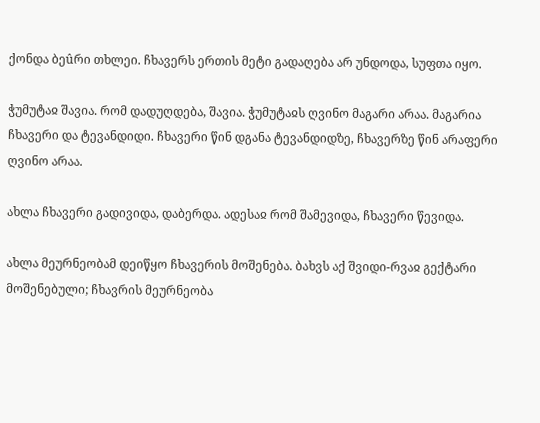ქონდა ბეûრი თხლეი. ჩხავერს ერთის მეტი გადაღება არ უნდოდა, სუფთა იყო.

ჭუმუტაჲ შავია. რომ დადუღდება, შავია. ჭუმუტაჲს ღვინო მაგარი არაა. მაგარია ჩხავერი და ტევანდიდი. ჩხავერი წინ დგანა ტევანდიდზე, ჩხავერზე წინ არაფერი ღვინო არაა.

ახლა ჩხავერი გადივიდა, დაბერდა. ადესაჲ რომ შამევიდა, ჩხავერი წევიდა.

ახლა მეურნეობამ დეიწყო ჩხავერის მოშენება. ბახვს აქ შვიდი-რვაჲ გექტარი მოშენებული; ჩხავრის მეურნეობა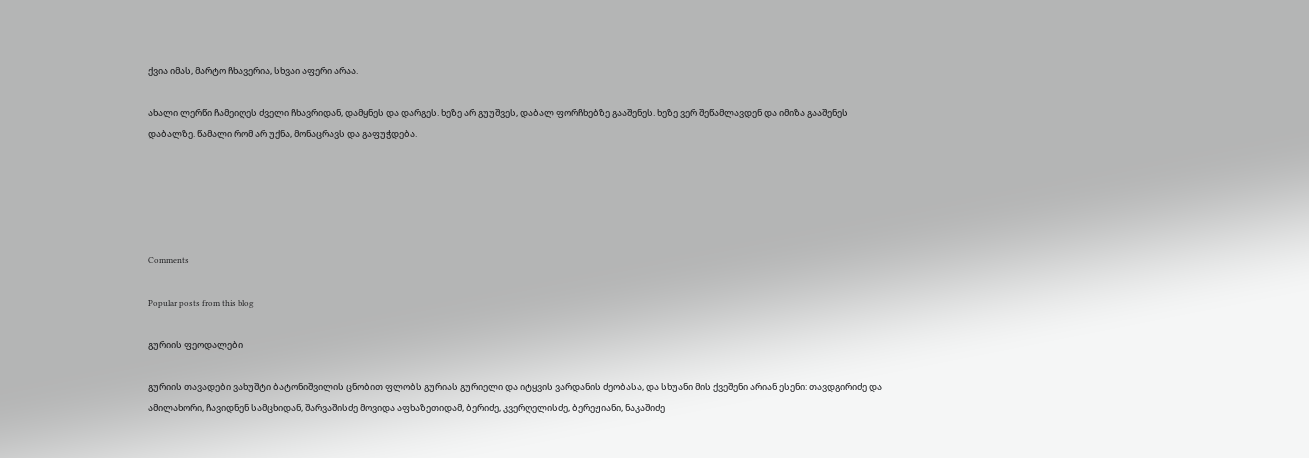ქვია იმას, მარტო ჩხავერია, სხვაი აფერი არაა.

ახალი ლერწი ჩამეიღეს ძველი ჩხავრიდან, დამყნეს და დარგეს. ხეზე არ გუუშვეს, დაბალ ფორჩხებზე გააშენეს. ხეზე ვერ შეწამლავდენ და იმიზა გააშენეს დაბალზე. წამალი რომ არ უქნა, მონაცრავს და გაფუჭდება.





Comments

Popular posts from this blog

გურიის ფეოდალები

გურიის თავადები ვახუშტი ბატონიშვილის ცნობით ფლობს გურიას გურიელი და იტყვის ვარდანის ძეობასა, და სხუანი მის ქვეშენი არიან ესენი: თავდგირიძე და ამილახორი, ჩავიდნენ სამცხიდან, შარვაშისძე მოვიდა აფხაზეთიდამ, ბერიძე, კვერღელისძე, ბერეჟიანი, ნაკაშიძე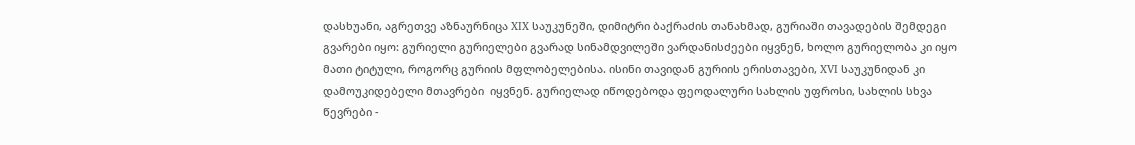დასხუანი, აგრეთვე აზნაურნიცა XIX საუკუნეში, დიმიტრი ბაქრაძის თანახმად, გურიაში თავადების შემდეგი გვარები იყო: გურიელი გურიელები გვარად სინამდვილეში ვარდანისძეები იყვნენ, ხოლო გურიელობა კი იყო მათი ტიტული, როგორც გურიის მფლობელებისა. ისინი თავიდან გურიის ერისთავები, XVI საუკუნიდან კი დამოუკიდებელი მთავრები  იყვნენ. გურიელად იწოდებოდა ფეოდალური სახლის უფროსი, სახლის სხვა წევრები -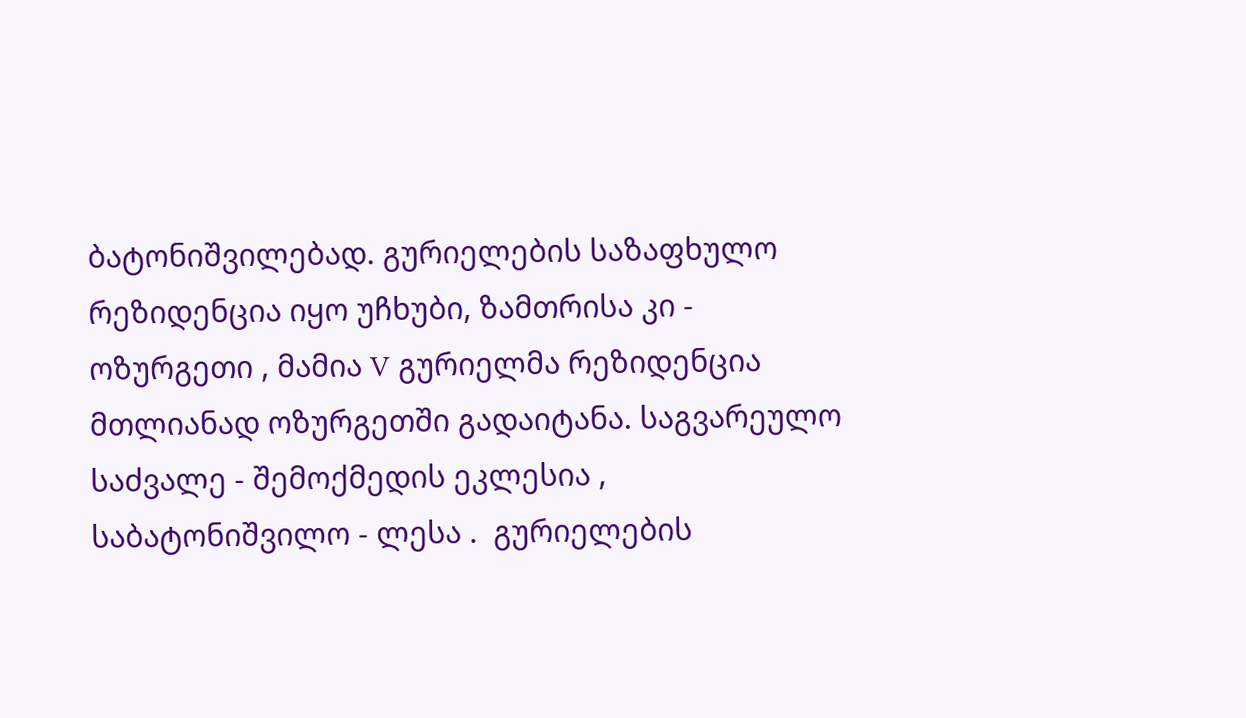ბატონიშვილებად. გურიელების საზაფხულო რეზიდენცია იყო უჩხუბი, ზამთრისა კი - ოზურგეთი , მამია V გურიელმა რეზიდენცია მთლიანად ოზურგეთში გადაიტანა. საგვარეულო საძვალე - შემოქმედის ეკლესია , საბატონიშვილო - ლესა .  გურიელების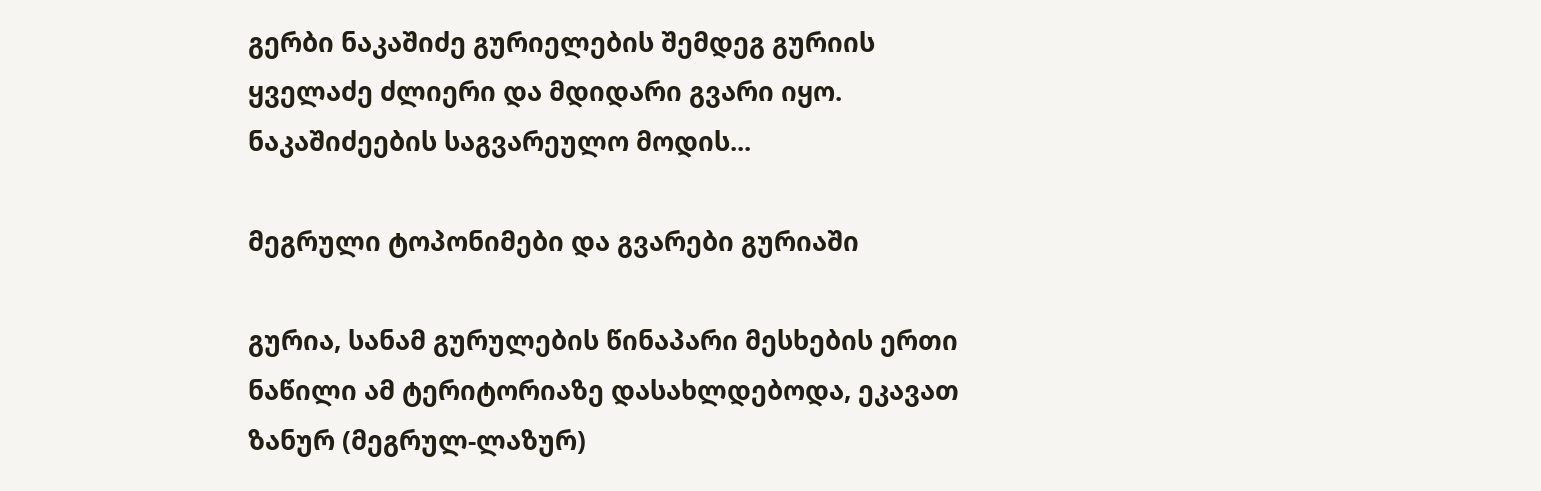გერბი ნაკაშიძე გურიელების შემდეგ გურიის ყველაძე ძლიერი და მდიდარი გვარი იყო. ნაკაშიძეების საგვარეულო მოდის...

მეგრული ტოპონიმები და გვარები გურიაში

გურია, სანამ გურულების წინაპარი მესხების ერთი ნაწილი ამ ტერიტორიაზე დასახლდებოდა, ეკავათ ზანურ (მეგრულ-ლაზურ)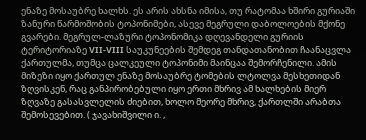ენაზე მოსაუბრე ხალხს. ეს არის ახსნა იმისა, თუ რატომაა ხშირი გურიაში ზანური წარმოშობის ტოპონიმები, ასევე მეგრული დაბოლოების მქონე გვარები. მეგრულ-ლაზური ტოპონომიკა დღევანდელი გურიის ტერიტორიაზე VII-VIII საუკუნეების შემდეგ თანდათანობით ჩაანაცვლა ქართულმა, თუმცა ცალკეული ტოპონიმი მაინცაა შემორჩენილი. ამის მიზეზი იყო ქართულ ენაზე მოსაუბრე ტომების ლტოლვა მესხეთიდან ზღვისკენ, რაც განპირობებული იყო ერთი მხრივ ამ ხალხების მიერ ზღვაზე გასასვლელის ძიებით, ხოლო მეორე მხრივ, ქართლში არაბთა შემოსევებით. ( ჯავახიშვილი ი. ,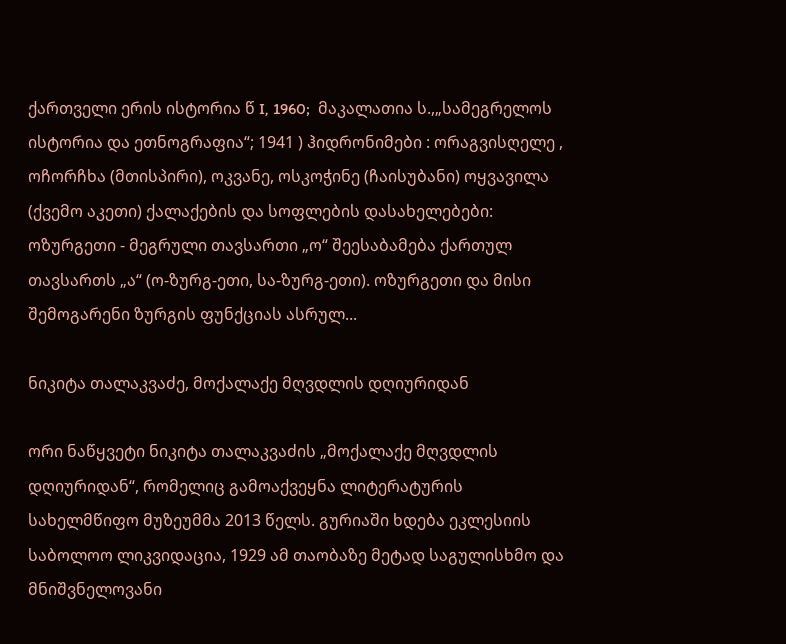ქართველი ერის ისტორია წ I, 1960;  მაკალათია ს.,„სამეგრელოს ისტორია და ეთნოგრაფია“; 1941 ) ჰიდრონიმები : ორაგვისღელე , ოჩორჩხა (მთისპირი), ოკვანე, ოსკოჭინე (ჩაისუბანი) ოყვავილა (ქვემო აკეთი) ქალაქების და სოფლების დასახელებები: ოზურგეთი - მეგრული თავსართი „ო“ შეესაბამება ქართულ თავსართს „ა“ (ო-ზურგ-ეთი, სა-ზურგ-ეთი). ოზურგეთი და მისი შემოგარენი ზურგის ფუნქციას ასრულ...

ნიკიტა თალაკვაძე, მოქალაქე მღვდლის დღიურიდან

ორი ნაწყვეტი ნიკიტა თალაკვაძის „მოქალაქე მღვდლის დღიურიდან“, რომელიც გამოაქვეყნა ლიტერატურის სახელმწიფო მუზეუმმა 2013 წელს. გურიაში ხდება ეკლესიის საბოლოო ლიკვიდაცია, 1929 ამ თაობაზე მეტად საგულისხმო და მნიშვნელოვანი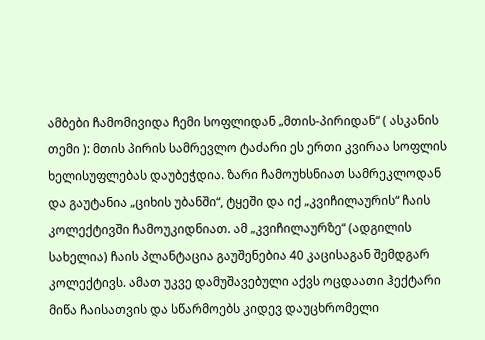ამბები ჩამომივიდა ჩემი სოფლიდან „მთის-პირიდან“ ( ასკანის თემი ): მთის პირის სამრევლო ტაძარი ეს ერთი კვირაა სოფლის ხელისუფლებას დაუბეჭდია. ზარი ჩამოუხსნიათ სამრეკლოდან და გაუტანია „ციხის უბანში“, ტყეში და იქ „კვიჩილაურის“ ჩაის კოლექტივში ჩამოუკიდნიათ. ამ „კვიჩილაურზე“ (ადგილის სახელია) ჩაის პლანტაცია გაუშენებია 40 კაცისაგან შემდგარ კოლექტივს. ამათ უკვე დამუშავებული აქვს ოცდაათი ჰექტარი მიწა ჩაისათვის და სწარმოებს კიდევ დაუცხრომელი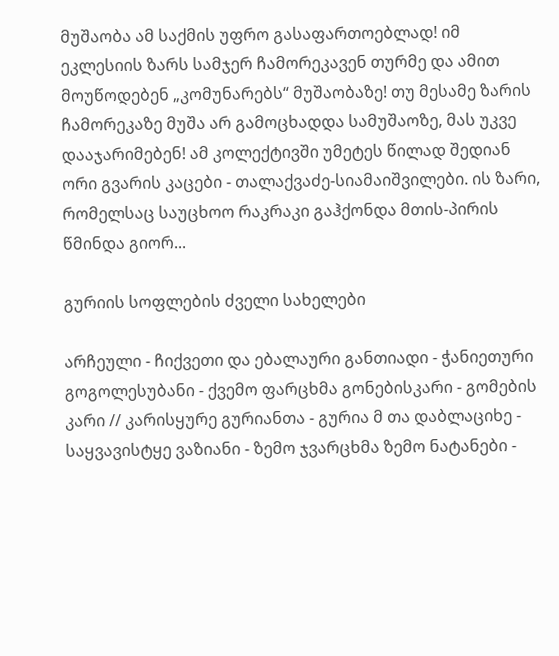მუშაობა ამ საქმის უფრო გასაფართოებლად! იმ ეკლესიის ზარს სამჯერ ჩამორეკავენ თურმე და ამით მოუწოდებენ „კომუნარებს“ მუშაობაზე! თუ მესამე ზარის ჩამორეკაზე მუშა არ გამოცხადდა სამუშაოზე, მას უკვე დააჯარიმებენ! ამ კოლექტივში უმეტეს წილად შედიან ორი გვარის კაცები - თალაქვაძე-სიამაიშვილები. ის ზარი, რომელსაც საუცხოო რაკრაკი გაჰქონდა მთის-პირის წმინდა გიორ...

გურიის სოფლების ძველი სახელები

არჩეული - ჩიქვეთი და ებალაური განთიადი - ჭანიეთური გოგოლესუბანი - ქვემო ფარცხმა გონებისკარი - გომების კარი // კარისყურე გურიანთა - გურია მ თა დაბლაციხე - საყვავისტყე ვაზიანი - ზემო ჯვარცხმა ზემო ნატანები -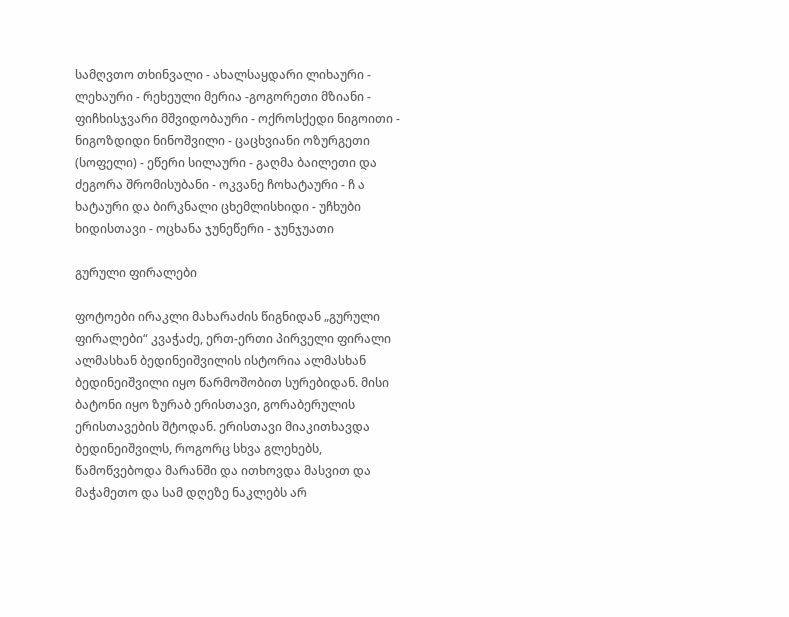სამღვთო თხინვალი - ახალსაყდარი ლიხაური - ლეხაური - რეხეული მერია -გოგორეთი მზიანი - ფიჩხისჯვარი მშვიდობაური - ოქროსქედი ნიგოითი - ნიგოზდიდი ნინოშვილი - ცაცხვიანი ოზურგეთი (სოფელი) - ეწერი სილაური - გაღმა ბაილეთი და ძეგორა შრომისუბანი - ოკვანე ჩოხატაური - ჩ ა ხატაური და ბირკნალი ცხემლისხიდი - უჩხუბი ხიდისთავი - ოცხანა ჯუნეწერი - ჯუნჯუათი

გურული ფირალები

ფოტოები ირაკლი მახარაძის წიგნიდან „გურული ფირალები“ კვაჭაძე, ერთ-ერთი პირველი ფირალი ალმასხან ბედინეიშვილის ისტორია ალმასხან ბედინეიშვილი იყო წარმოშობით სურებიდან. მისი ბატონი იყო ზურაბ ერისთავი, გორაბერულის ერისთავების შტოდან. ერისთავი მიაკითხავდა ბედინეიშვილს, როგორც სხვა გლეხებს, წამოწვებოდა მარანში და ითხოვდა მასვით და მაჭამეთო და სამ დღეზე ნაკლებს არ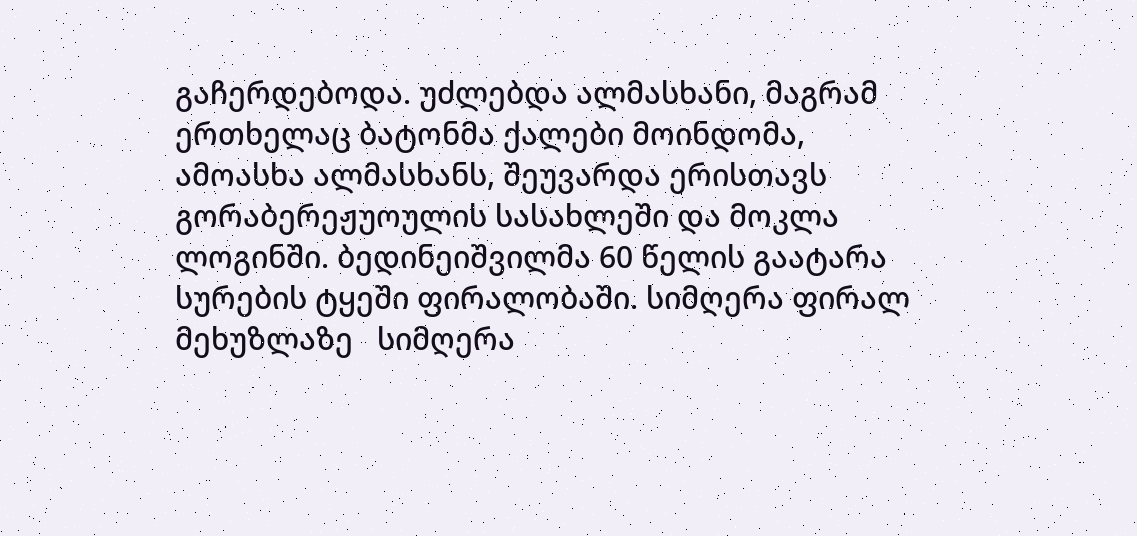გაჩერდებოდა. უძლებდა ალმასხანი, მაგრამ ერთხელაც ბატონმა ქალები მოინდომა, ამოასხა ალმასხანს, შეუვარდა ერისთავს გორაბერეჟუოულის სასახლეში და მოკლა ლოგინში. ბედინეიშვილმა 60 წელის გაატარა სურების ტყეში ფირალობაში. სიმღერა ფირალ მეხუზლაზე   სიმღერა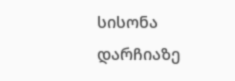სისონა დარჩიაზე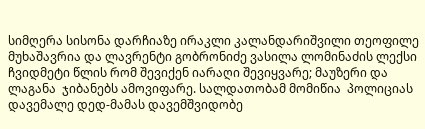სიმღერა სისონა დარჩიაზე ირაკლი კალანდარიშვილი თეოფილე მუხაშავრია და ლავრენტი გობრონიძე ვასილა ლომინაძის ლექსი  ჩვიდმეტი წლის რომ შევიქენ იარაღი შევიყვარე; მაუზერი და ლაგანა  ჯიბანებს ამოვიფარე. სალდათობამ მომიწია  პოლიციას დავემალე დედ-მამას დავემშვიდობე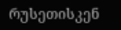რუსეთისკენ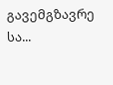გავემგზავრე სა...